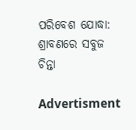ପରିବେଶ ଯୋଦ୍ଧା: ଶ୍ରାବଣରେ ସବୁଜ ଚିନ୍ତା

Advertisment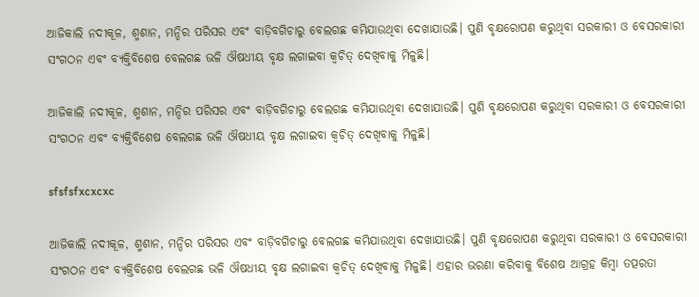ଆଜିକାଲି ନଦୀକୂଳ, ଶ୍ମଶାନ, ମନ୍ଦିର ପରିସର ଏବଂ ବାଡ଼ିବଗିଚାରୁ ବେଲଗଛ କମିଯାଉଥିବା ଦେଖାଯାଉଛି। ପୁଣି ବୃକ୍ଷ‌ରୋପଣ କରୁଥିବା ସରକାରୀ ଓ ବେସରକାରୀ ସଂଗଠନ ଏବଂ ବ୍ୟକ୍ତିବିଶେଷ ବେଲଗଛ ଭଳି ଔଷଧୀୟ ବୃକ୍ଷ ଲଗାଇବା କ୍ବଚିତ୍‌ ଦେଖିବାକୁ ମିଳୁଛି।

ଆଜିକାଲି ନଦୀକୂଳ, ଶ୍ମଶାନ, ମନ୍ଦିର ପରିସର ଏବଂ ବାଡ଼ିବଗିଚାରୁ ବେଲଗଛ କମିଯାଉଥିବା ଦେଖାଯାଉଛି। ପୁଣି ବୃକ୍ଷ‌ରୋପଣ କରୁଥିବା ସରକାରୀ ଓ ବେସରକାରୀ ସଂଗଠନ ଏବଂ ବ୍ୟକ୍ତିବିଶେଷ ବେଲଗଛ ଭଳି ଔଷଧୀୟ ବୃକ୍ଷ ଲଗାଇବା କ୍ବଚିତ୍‌ ଦେଖିବାକୁ ମିଳୁଛି।

sfsfsfxcxcxc

ଆଜିକାଲି ନଦୀକୂଳ, ଶ୍ମଶାନ, ମନ୍ଦିର ପରିସର ଏବଂ ବାଡ଼ିବଗିଚାରୁ ବେଲଗଛ କମିଯାଉଥିବା ଦେଖାଯାଉଛି। ପୁଣି ବୃକ୍ଷ‌ରୋପଣ କରୁଥିବା ସରକାରୀ ଓ ବେସରକାରୀ ସଂଗଠନ ଏବଂ ବ୍ୟକ୍ତିବିଶେଷ ବେଲଗଛ ଭଳି ଔଷଧୀୟ ବୃକ୍ଷ ଲଗାଇବା କ୍ବଚିତ୍‌ ଦେଖିବାକୁ ମିଳୁଛି। ଏହାର ଭରଣା କରିବାକୁ ବିଶେଷ ଆଗ୍ରହ କିମ୍ବା ତତ୍ପରତା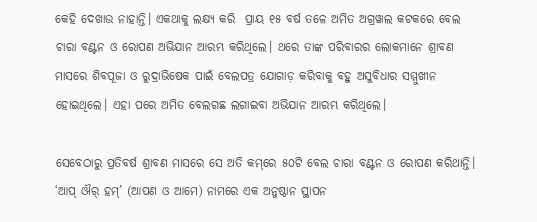କେହି ଦେଖାଉ ନାହାନ୍ତି। ଏକଥାକୁ ଲକ୍ଷ୍ୟ କରି  ପ୍ରାୟ ୧୫ ବର୍ଷ ତଳେ ଅମିତ ଅଗ୍ରୱାଲ କଟକରେ ବେଲ ଚାରା ବଣ୍ଟନ ଓ ରୋପଣ ଅଭିଯାନ ଆରମ୍ଭ କରିଥିଲେ। ଥରେ ତାଙ୍କ ପରିବାରର ଲୋକମାନେ ଶ୍ରାବଣ ମାସରେ ଶିବପୂଜା ଓ ରୁଦ୍ରାଭିଷେକ ପାଇଁ ବେଲପତ୍ର ଯୋଗାଡ଼ କରିବାକୁ ବହୁ ଅସୁବିଧାର ସମ୍ମୁଖୀନ ହୋଇଥିଲେ। ଏହା ପରେ ଅମିତ ବେଲଗଛ ଲଗାଇବା ଅଭିଯାନ ଆରମ୍ଭ କରିଥିଲେ।

ସେବେଠାରୁ ପ୍ରତିବର୍ଷ ଶ୍ରାବଣ ମାସରେ ସେ ଅତି କମ୍‌ରେ ୫୦ଟି ବେଲ ଚାରା ବଣ୍ଟନ ଓ ରୋପଣ କରିଥାନ୍ତି। ‘ଆପ୍ ଔର୍ ହମ୍’ (ଆପଣ ଓ ଆମେ) ନାମରେ ଏକ ଅନୁଷ୍ଠାନ ସ୍ଥାପନ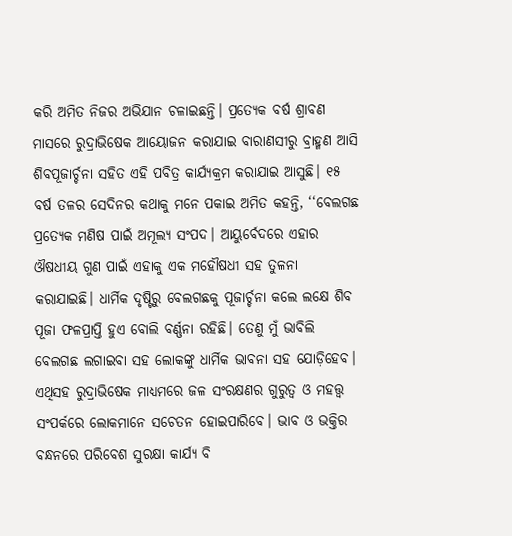କରି ଅମିତ ନିଜର ଅଭିଯାନ ଚଳାଇଛନ୍ତି। ପ୍ରତ୍ୟେକ ବର୍ଷ ଶ୍ରାବଣ ମାସରେ ରୁଦ୍ରାଭିଷେକ ଆୟୋଜନ କରାଯାଇ ବାରାଣସୀରୁ ବ୍ରାହ୍ମଣ ଆସି ଶିବପୂଜାର୍ଚ୍ଚନା ସହିତ ଏହି ପବିତ୍ର କାର୍ଯ୍ୟକ୍ରମ କରାଯାଇ ଆସୁଛି। ୧୫ ବର୍ଷ ତଳର ସେଦିନର କଥାକୁ ମନେ ପକାଇ ଅମିତ କହନ୍ତି, ‘‘ବେଲଗଛ ପ୍ରତ୍ୟେକ ମଣିଷ ପାଇଁ ଅମୂଲ୍ୟ ସଂପଦ। ଆୟୁର୍ବେଦରେ ଏହାର ଔଷଧୀୟ ଗୁଣ ପାଇଁ ଏହାକୁ ଏକ ମହୌଷଧୀ ସହ ତୁଳନା କରାଯାଇଛି। ଧାର୍ମିକ ଦୃଷ୍ଟିରୁ ବେଲଗଛକୁ ପୂଜାର୍ଚ୍ଚନା କଲେ ଲକ୍ଷେ ଶିବ ପୂଜା ଫଳପ୍ରାପ୍ତି ହୁଏ ବୋଲି ବର୍ଣ୍ଣନା ରହିଛି। ତେଣୁ ମୁଁ ଭାବିଲି ବେଲଗଛ ଲଗାଇବା ସହ ଲୋକଙ୍କୁ ଧାର୍ମିକ ଭାବନା ସହ ଯୋଡ଼ିହେବ। ଏଥିସହ ରୁଦ୍ରାଭ‌ିଷେକ ମାଧ୍ୟମରେ ଜଳ ସଂରକ୍ଷଣର ଗୁରୁତ୍ବ ଓ ମହତ୍ତ୍ବ ସଂପର୍କରେ ଲୋକମାନେ ସଚେତନ ହୋଇପା‌ରିବେ। ଭାବ ଓ ଭକ୍ତିର ବନ୍ଧନରେ ପରିବେଶ ସୁରକ୍ଷା କାର୍ଯ୍ୟ ବି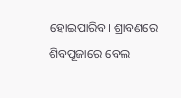ହୋଇପାରିବ। ଶ୍ରାବଣରେ ଶିବପୂଜାରେ ବେଲ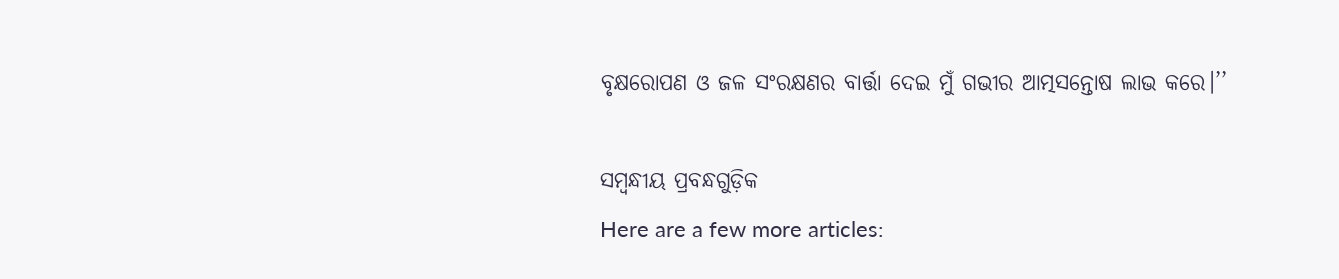ବୃକ୍ଷରୋପଣ ଓ ଜଳ ସଂରକ୍ଷଣର ବାର୍ତ୍ତା ଦେଇ ମୁଁ ଗଭୀର ଆତ୍ମସନ୍ତୋଷ ଲାଭ କରେ।’’

ସମ୍ବନ୍ଧୀୟ ପ୍ରବନ୍ଧଗୁଡ଼ିକ
Here are a few more articles: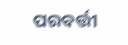ପରବର୍ତ୍ତୀ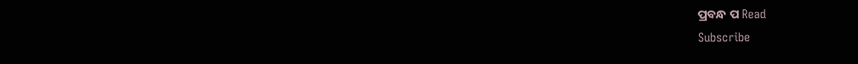ପ୍ରବନ୍ଧ ପ Read
Subscribe